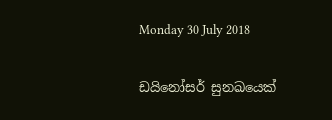Monday 30 July 2018

ඩයිනෝසර් සුනඛයෙක්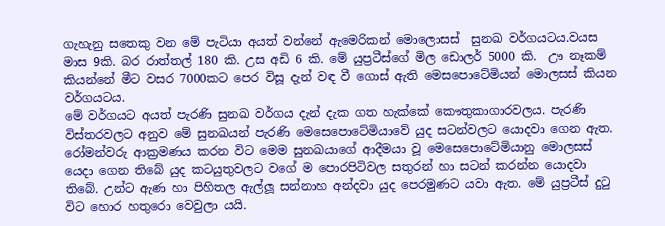ගැහැනු සතෙකු වන මේ පැටියා අයත් වන්නේ ඇමෙරිකන් මොලොසස්  සුනඛ වර්ගයටය.වයස මාස 9කි. බර රාත්තල් 180 කි. උස අඩි 6 කි. මේ යුප්‍රටීස්ගේ මිල ඩොලර් 5000 කි.  ඌ නෑකම් කියන්නේ මීට වසර 7000කට පෙර විසූ දැන් වඳ වී ගොස් ඇති මෙසපොටේමියන් මොලසස් කියන වර්ගයටය.
මේ වර්ගයට අයත් පැරණි සුනඛ වර්ගය දැන් දැක ගත හැක්කේ කෞතුකාගාරවලය. පැරණි විස්තරවලට අනුව මේ සුනඛයන් පැරණි මෙසෙපොටේමියාවේ යුද සටන්වලට යොදවා ගෙන ඇත.
රෝමන්වරු ආක්‍රමණය කරන විට මෙම සුනඛයාගේ ආදීමයා වූ මෙසෙපොටේමියානු මොලසස් යෙදා ගෙන තිබේ යුද කටයුතුවලට වගේ ම පොරපිටිවල සතුරන් හා සටන් කරන්න යොදවා තිබේ. උන්ට ඇණ හා පිහිතල ඇල්ලූ සන්නාහ අන්දවා යුද පෙරමුණට යවා ඇත. මේ යුප්‍රටීස් දුටු විට හොර හතුරො වෙවුලා යයි.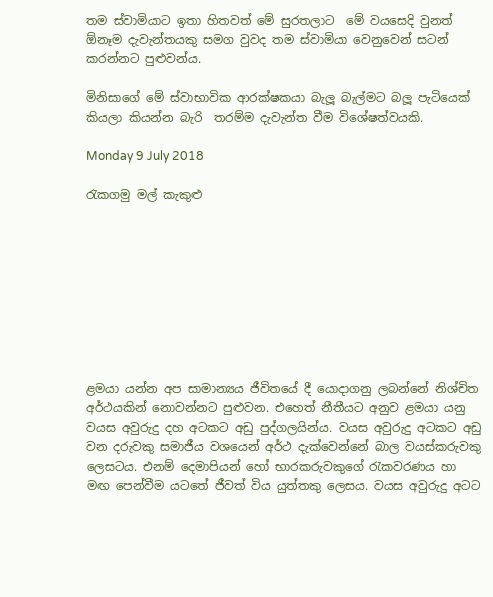තම ස්වාමියාට ඉතා හිතවත් මේ සුරතලාට  මේ වයසෙදි වුනත් ඕනෑම දැවැන්තයකු සමග වුවද තම ස්වාමියා වෙනුවෙන් සටන් කරන්නට පුළුවන්ය.

මිනිසාගේ මේ ස්වාභාවික ආරක්ෂකයා බැලූ බැල්මට බලූ පැටියෙක් කියලා කියන්න බැරි  තරම්ම දැවැන්ත වීම විශේෂත්වයකි.

Monday 9 July 2018

රැකගමු මල් කැකුළු









ළමයා යන්න අප සාමාන්‍යය ජීවිතයේ දී යොදාගනු ලබන්නේ නිශ්චිත අර්ථයකින් නොවන්නට පුළුවන. එහෙත් නීතීයට අනුව ළමයා යනු වයස අවුරුදු දහ අටකට අඩු පුද්ගලයින්ය. වයස අවුරුදු අටකට අඩු වන දරුවකු සමාජීය වශයෙන් අර්ථ දැක්වෙන්නේ බාල වයස්කරුවකු ලෙසටය. එනම් දෙමාපියන් හෝ භාරකරුවකුගේ රැකවරණය හා මඟ පෙන්වීම යටතේ ජීවත් විය යුත්තකු ලෙසය. වයස අවුරුදු අටට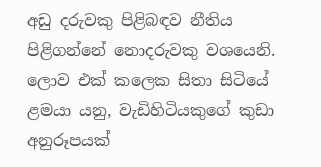අඩු දරුවකු පිළිබඳව නීතිය පිළිගන්නේ නොදරුවකු වශයෙනි. ලොව එක් කලෙක සිතා සිටියේ ළමයා යනු, වැඩිහිටියකුගේ කුඩා අනුරූපයක්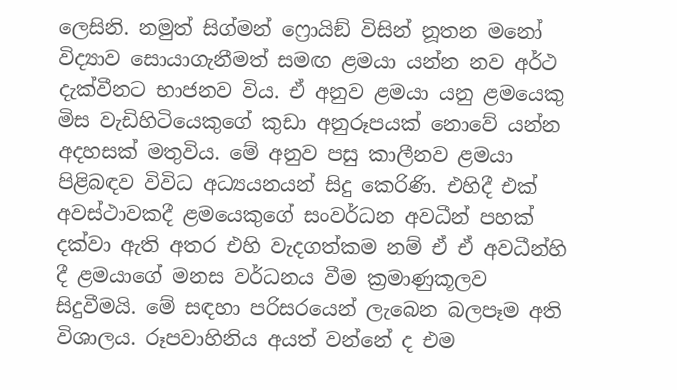ලෙසිනි. නමුත් සිග්මන් ෆ්‍රොයිඞ් විසින් නූතන මනෝ විද්‍යාව සොයාගැනීමත් සමඟ ළමයා යන්න නව අර්ථ දැක්වීනට භාජනව විය. ඒ අනුව ළමයා යනු ළමයෙකු මිස වැඩිහිටියෙකුගේ කුඩා අනුරූපයක් නොවේ යන්න අදහසක් මතුවිය. මේ අනුව පසු කාලීනව ළමයා පිළිබඳව විවිධ අධ්‍යයනයන් සිදු කෙරිණි. එහිදී එක් අවස්ථාවකදී ළමයෙකුගේ සංවර්ධන අවධීන් පහක් දක්වා ඇති අතර එහි වැදගත්කම නම් ඒ ඒ අවධීන්හි දී ළමයාගේ මනස වර්ධනය වීම ක්‍රමාණුකූලව සිදුවීමයි. මේ සඳහා පරිසරයෙන් ලැබෙන බලපෑම අති විශාලය. රූපවාහිනිය අයත් වන්නේ ද එම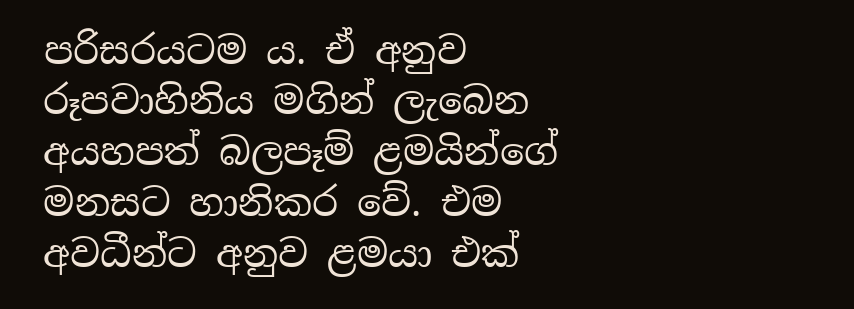පරිසරයටම ය. ඒ අනුව රූපවාහිනිය මගින් ලැබෙන අයහපත් බලපෑම් ළමයින්ගේ මනසට හානිකර වේ. එම අවධීන්ට අනුව ළමයා එක්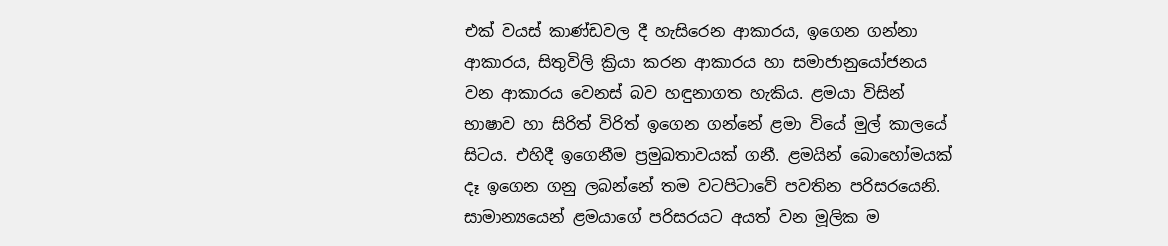එක් වයස් කාණ්ඩවල දී හැසිරෙන ආකාරය, ඉගෙන ගන්නා ආකාරය, සිතුවිලි ක්‍රියා කරන ආකාරය හා සමාජානුයෝජනය වන ආකාරය වෙනස් බව හඳුනාගත හැකිය. ළමයා විසින් භාෂාව හා සිරිත් විරිත් ඉගෙන ගන්නේ ළමා වියේ මුල් කාලයේ සිටය. එහිදී ඉගෙනීම ප්‍රමුඛතාවයක් ගනී. ළමයින් බොහෝමයක් දෑ ඉගෙන ගනු ලබන්නේ තම වටපිටාවේ පවතින පරිසරයෙනි. සාමාන්‍යයෙන් ළමයාගේ පරිසරයට අයත් වන මූලික ම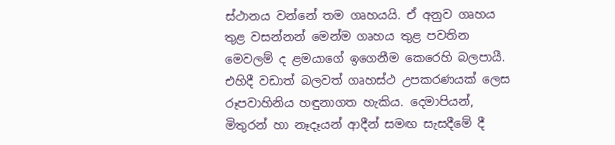ස්ථානය වන්නේ තම ගෘහයයි. ඒ අනුව ගෘහය තුළ වසන්නන් මෙන්ම ගෘහය තුළ පවතින මෙවලම් ද ළමයාගේ ඉගෙනීම කෙරෙහි බලපායී. එහිදී වඩාත් බලවත් ගෘහස්ථ උපකරණයක් ලෙස රූපවාහිනිය හඳුනාගත හැකිය. දෙමාපියන්, මිතුරන් හා නෑදෑයන් ආදීන් සමඟ සැසදීමේ දී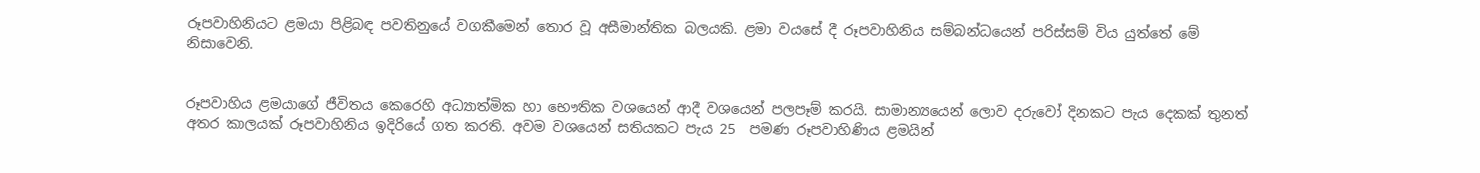රූපවාහිනියට ළමයා පිළිබඳ පවතිනුයේ වගකීමෙන් තොර වූ අසීමාන්තික බලයකි. ළමා වයසේ දී රූපවාහිනිය සම්බන්ධයෙන් පරිස්සම් විය යුත්තේ මේ නිසාවෙනි.


රූපවාහිය ළමයාගේ ජීවිතය කෙරෙහි අධ්‍යාත්මික හා භෞතික වශයෙන් ආදී වශයෙන් පලපෑම් කරයි. සාමාන්‍යයෙන් ලොව දරුවෝ දිනකට පැය දෙකක් තුනත් අතර කාලයක් රූපවාහිනිය ඉදිරියේ ගත කරති. අවම වශයෙන් සතියකට පැය 25  පමණ රූපවාහිණිය ළමයින්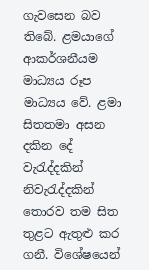ගැවසෙන බව තිබේ. ළමයාගේ ආකර්ශනීයම මාධ්‍යය රූප මාධ්‍යය වේ. ළමා සිතතමා අසන දකින දේ වැරැද්දකින් නිවැරැද්දකින් තොරව තම සිත තුළට ඇතුළු කර ගනී. විශේෂයෙන්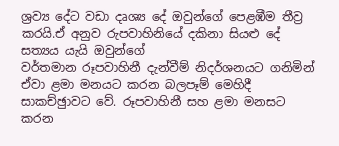ශ්‍රව්‍ය දේට වඩා දෘශ්‍ය දේ ඔවුන්ගේ පෙළඹීම තීව්‍ර කරයි.ඒ අනුව රුපවාහිනියේ දකිනා සියළු දේ සත්‍යය යැයි ඔවුන්ගේ
වර්තමාන රූපවාහිනී දැන්වීම් නිදර්ශනයට ගනිමින් ඒවා ළමා මනයට කරන බලපෑම් මෙහිදී සාකච්ඡුාවට වේ. රූපවාහිනී සහ ළමා මනසට කරන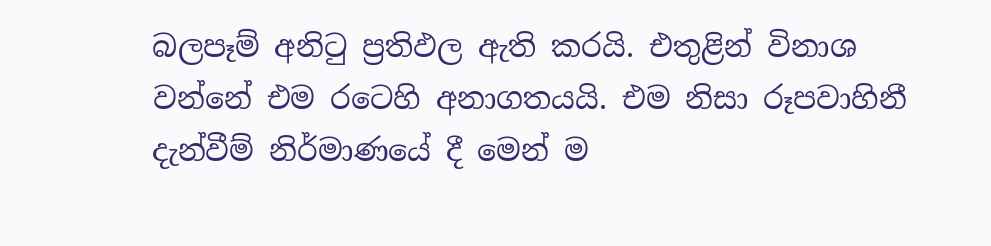බලපෑම් අනිටු ප්‍රතිඵල ඇති කරයි. එතුළින් විනාශ වන්නේ එම රටෙහි අනාගතයයි. එම නිසා රූපවාහිනී දැන්වීම් නිර්මාණයේ දී මෙන් ම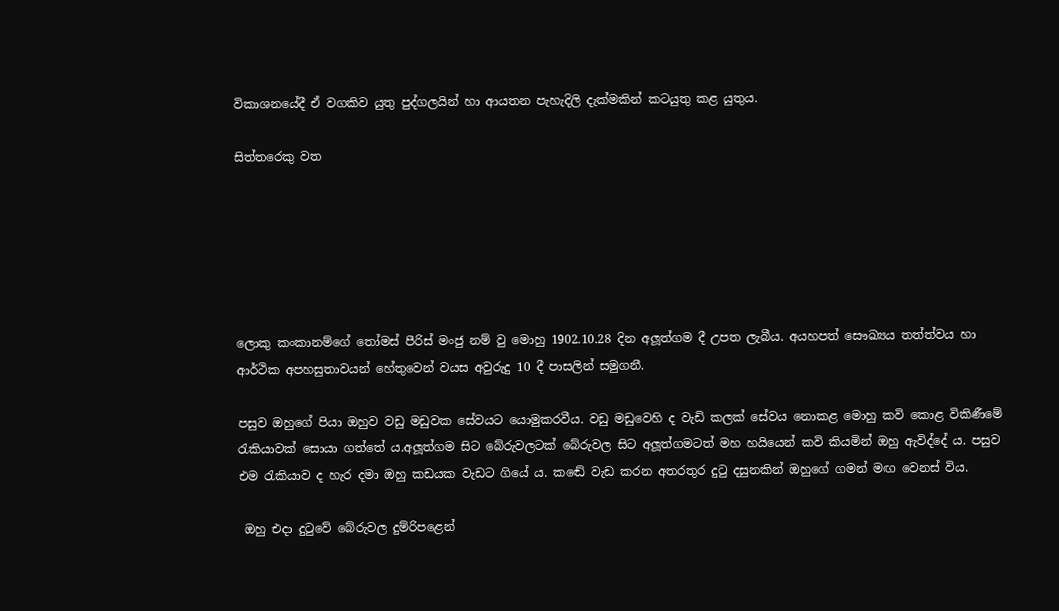විකාශනයේදී ඒ වගකිව යුතු පුද්ගලයින් හා ආයතන පැහැදිලි දැක්මකින් කටයුතු කළ යුතුය.

සිත්තරෙකු වත






ලොකු කංකානම්ගේ තෝමස් පීරිස් මංජු නම් වු මොහු 1902.10.28 දින අලූත්ගම දී උපත ලැබීය. අයහපත් සෞඛ්‍යය තත්ත්වය හා ආර්ථික අපහසුතාවයන් හේතුවෙන් වයස අවුරුදු 10 දී පාසලින් සමුගනී.

පසුව ඔහුගේ පියා ඔහුව වඩු මඩුවක සේවයට යොමුකරවීය. වඩු මඩුවෙහි ද වැඩි කලක් සේවය නොකළ මොහු කවි කොළ විකිණීමේ රැකියාවක් සොයා ගත්තේ ය.අලූත්ගම සිට බේරුවලටක් බේරුවල සිට අලූත්ගමටත් මහ හයියෙන් කවි කියමින් ඔහු ඇවිද්දේ ය. පසුව එම රැකියාව ද හැර දමා ඔහු කඩයක වැඩට ගියේ ය. කඬේ වැඩ කරන අතරතුර දුටු දසුනකින් ඔහුගේ ගමන් මඟ වෙනස් විය.

 ඔහු එදා දුටුවේ බේරුවල දුම්රිපළෙන්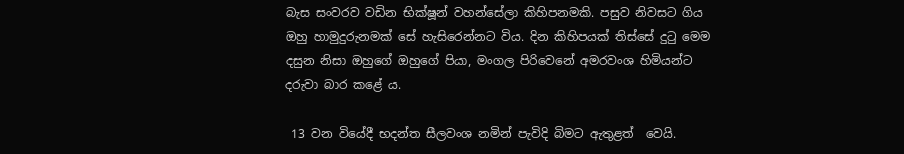බැස සංවරව වඩින භික්ෂූන් වහන්සේලා කිහිපනමකි. පසුව නිවසට ගිය ඔහු හාමුදුරුනමක් සේ හැසිරෙන්නට විය. දින කිහිපයක් තිස්සේ දුටු මෙම දසුන නිසා ඔහුගේ ඔහුගේ පියා, මංගල පිරිවෙනේ අමරවංශ හිමියන්ට දරුවා බාර කළේ ය.

 13 වන වියේදී භදන්ත සීලවංශ නමින් පැවිදි බිමට ඇතුළත්  වෙයි.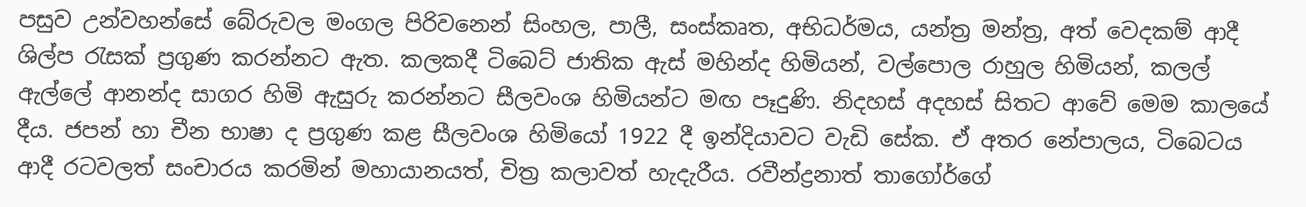පසුව උන්වහන්සේ බේරුවල මංගල පිරිවනෙන් සිංහල, පාලී, සංස්කෘත, අභිධර්මය, යන්ත්‍ර මන්ත්‍ර, අත් වෙදකම් ආදී ශිල්ප රැසක් ප්‍රගුණ කරන්නට ඇත. කලකදී ටිබෙට් ජාතික ඇස් මහින්ද හිමියන්, වල්පොල රාහුල හිමියන්, කලල් ඇල්ලේ ආනන්ද සාගර හිමි ඇසුරු කරන්නට සීලවංශ හිමියන්ට මඟ පෑදුණි. නිදහස් අදහස් සිතට ආවේ මෙම කාලයේ දීය. ජපන් හා චීන භාෂා ද ප්‍රගුණ කළ සීලවංශ හිමියෝ 1922 දී ඉන්දියාවට වැඩි සේක. ඒ අතර නේපාලය, ටිබෙටය ආදී රටවලත් සංචාරය කරමින් මහායානයත්, චිත්‍ර කලාවත් හැදැරීය. රවීන්ද්‍රනාත් තාගෝර්ගේ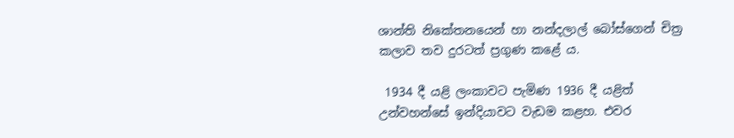ශාන්ති නිකේතනයෙන් හා නන්දලාල් බෝස්ගෙන් චිත්‍ර කලාව තව දුරටත් ප්‍රගුණ කළේ ය.

 1934 දී යළි ලංකාවට පැමිණ 1936 දී යළිත් උන්වහන්සේ ඉන්දියාවට වැඩම කළහ. එවර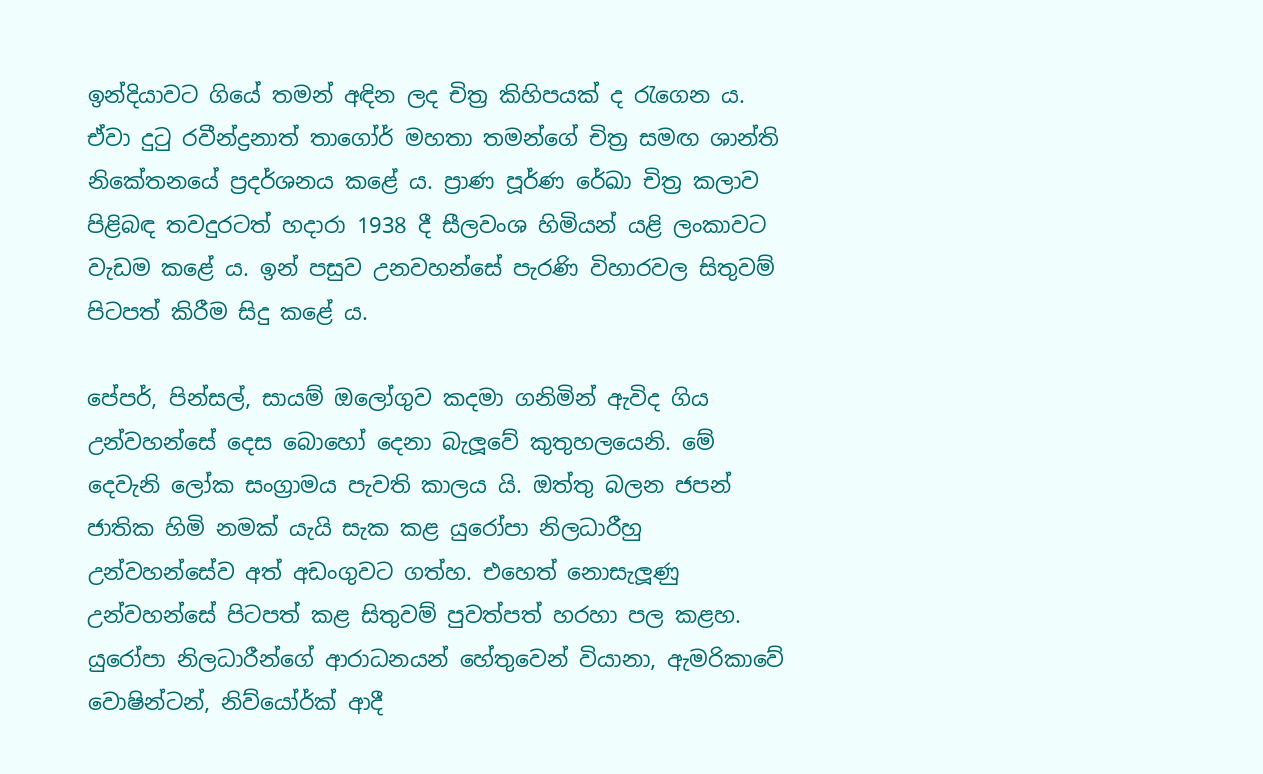ඉන්දියාවට ගියේ තමන් අඳින ලද චිත්‍ර කිහිපයක් ද රැගෙන ය. ඒවා දුටු රවීන්ද්‍රනාත් තාගෝර් මහතා තමන්ගේ චිත්‍ර සමඟ ශාන්ති නිකේතනයේ ප්‍රදර්ශනය කළේ ය. ප්‍රාණ පූර්ණ රේඛා චිත්‍ර කලාව පිළිබඳ තවදුරටත් හදාරා 1938 දී සීලවංශ හිමියන් යළි ලංකාවට වැඩම කළේ ය. ඉන් පසුව උනවහන්සේ පැරණි විහාරවල සිතුවම් පිටපත් කිරීම සිදු කළේ ය.

පේපර්, පින්සල්, සායම් ඔලෝගුව කදමා ගනිමින් ඇවිද ගිය උන්වහන්සේ දෙස බොහෝ දෙනා බැලූවේ කුතුහලයෙනි. මේ දෙවැනි ලෝක සංග්‍රාමය පැවති කාලය යි. ඔත්තු බලන ජපන් ජාතික හිමි නමක් යැයි සැක කළ යුරෝපා නිලධාරීහු උන්වහන්සේව අත් අඩංගුවට ගත්හ. එහෙත් නොසැලූණු උන්වහන්සේ පිටපත් කළ සිතුවම් පුවත්පත් හරහා පල කළහ. යුරෝපා නිලධාරීන්ගේ ආරාධනයන් හේතුවෙන් වියානා, ඇමරිකාවේ වොෂින්ටන්, නිව්යෝර්ක් ආදී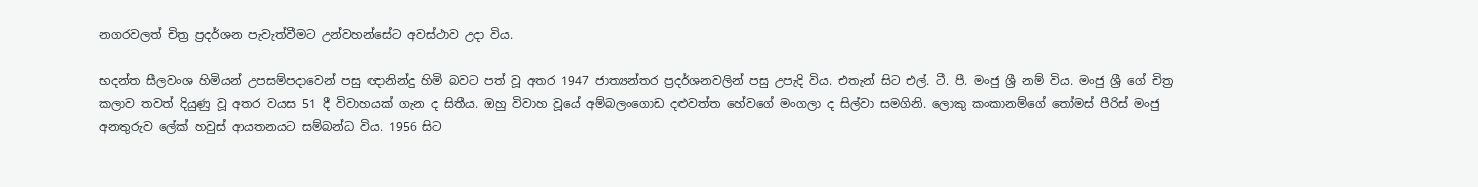නගරවලත් චිත්‍ර ප්‍රදර්ශන පැවැත්වීමට උන්වහන්සේට අවස්ථාව උදා විය.

භදන්ත සීලවංශ හිමියන් උපසම්පදාවෙන් පසු ඥානින්දු හිමි බවට පත් වූ අතර 1947 ජාත්‍යන්තර ප්‍රදර්ශනවලින් පසු උපැදි විය. එතැන් සිට එල්. ටී. පී. මංජු ශ්‍රී නම් විය. මංජු ශ්‍රී ගේ චිත්‍ර කලාව තවත් දියුණු වූ අතර වයස 51 දී විවාහයක් ගැන ද සිතීය. ඔහු විවාහ වූයේ අම්බලංගොඩ දළුවත්ත හේවගේ මංගලා ද සිල්වා සමගිනි. ලොකු කංකානම්ගේ තෝමස් පීරිස් මංජු අනතුරුව ලේක් හවුස් ආයතනයට සම්බන්ධ විය. 1956 සිට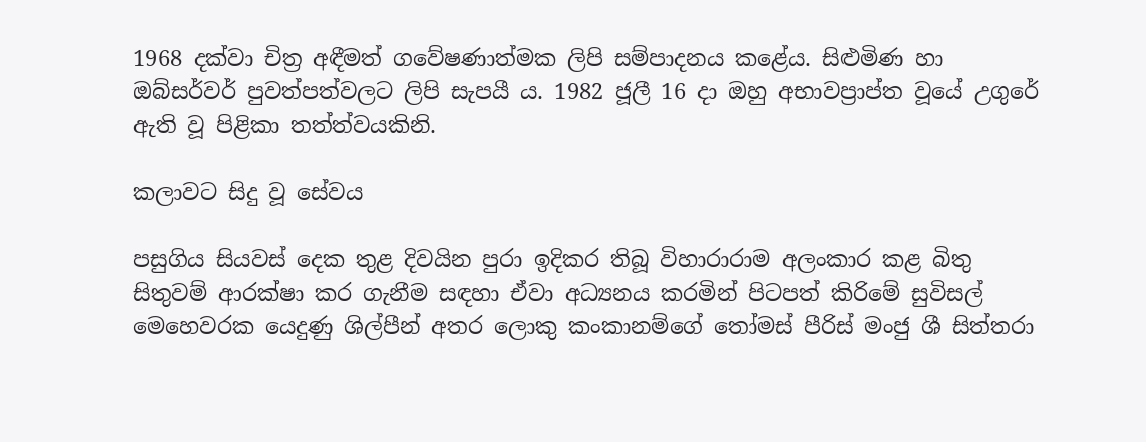1968 දක්වා චිත්‍ර අඳීමත් ගවේෂණාත්මක ලිපි සම්පාදනය කළේය. සිළුමිණ හා ඔබ්සර්වර් පුවත්පත්වලට ලිපි සැපයී ය. 1982 ජූලී 16 දා ඔහු අභාවප්‍රාප්ත වූයේ උගුරේ ඇති වූ පිළිකා තත්ත්වයකිනි.

කලාවට සිදු වූ සේවය

පසුගිය සියවස් දෙක තුළ දිවයින පුරා ඉදිකර තිබූ විහාරාරාම අලංකාර කළ බිතු සිතුවම් ආරක්ෂා කර ගැනීම සඳහා ඒවා අධ්‍යනය කරමින් පිටපත් කිරිමේ සුවිසල් මෙහෙවරක යෙදුණු ශිල්පීන් අතර ලොකු කංකානම්ගේ තෝමස් පීරිස් මංජු ශී සිත්තරා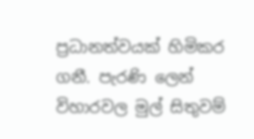ප්‍රධානත්වයක් හිමිකර ගනී. පැරණි ලෙන් විහාරවල මුල් සිතුවම්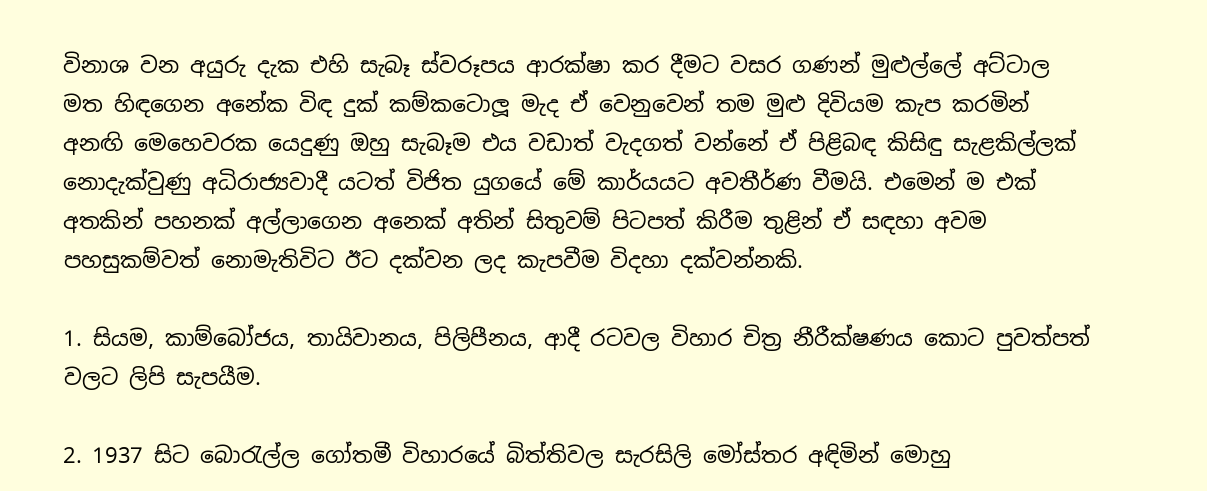විනාශ වන අයුරු දැක එහි සැබෑ ස්වරූපය ආරක්ෂා කර දීමට වසර ගණන් මුළුල්ලේ අට්ටාල මත හිඳගෙන අනේක විඳ දුක් කම්කටොලූ මැද ඒ වෙනුවෙන් තම මුළු දිවියම කැප කරමින් අනඟි මෙහෙවරක යෙදුණු ඔහු සැබෑම එය වඩාත් වැදගත් වන්නේ ඒ පිළිබඳ කිසිඳු සැළකිල්ලක් නොදැක්වුණු අධිරාජ්‍යවාදී යටත් විජිත යුගයේ මේ කාර්යයට අවතීර්ණ වීමයි. එමෙන් ම එක් අතකින් පහනක් අල්ලාගෙන අනෙක් අතින් සිතුවම් පිටපත් කිරීම තුළින් ඒ සඳහා අවම පහසුකම්වත් නොමැතිවිට ඊට දක්වන ලද කැපවීම විදහා දක්වන්නකි.

1. සියම, කාම්බෝජය, තායිවානය, පිලිපීනය, ආදී රටවල විහාර චිත්‍ර නීරීක්ෂණය කොට පුවත්පත් වලට ලිපි සැපයීම.

2. 1937 සිට බොරැල්ල ගෝතමී විහාරයේ බිත්තිවල සැරසිලි මෝස්තර අඳිමින් මොහු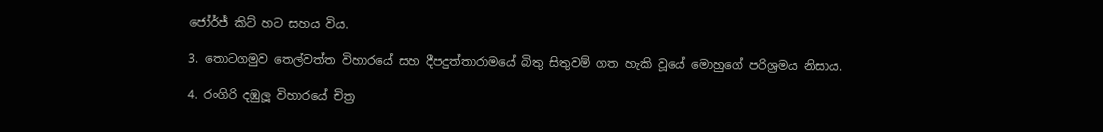ජෝර්ජ් කිට් හට සහය විය.

3. තොටගමුව තෙල්වත්ත විහාරයේ සහ දීපදුත්තාරාමයේ බිතු සිතුවම් ගත හැකි වූයේ මොහුගේ පරිශ්‍රමය නිසාය.

4. රංගිරි දඹුලූ විහාරයේ චිත්‍ර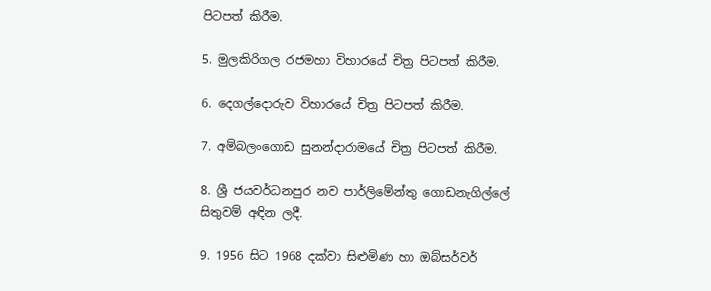පිටපත් කිරීම.

5. මුලකිරිගල රජමහා විහාරයේ චිත්‍ර පිටපත් කිරීම.

6. දෙගල්දොරුව විහාරයේ චිත්‍ර පිටපත් කිරීම.

7. අම්බලංගොඩ සුනන්දාරාමයේ චිත්‍ර පිටපත් කිරීම.

8. ශ්‍රී ජයවර්ධනපුර නව පාර්ලිමේන්තු ගොඩනැගිල්ලේ සිතුවම් අඳින ලදී.

9. 1956 සිට 1968 දක්වා සිළුමිණ හා ඔබ්සර්වර්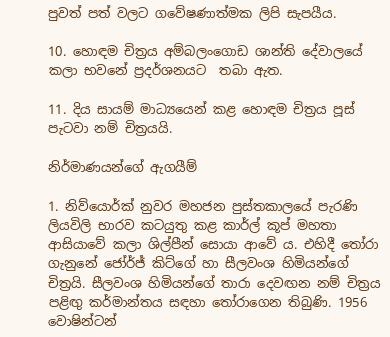පුවත් පත් වලට ගවේෂණාත්මක ලිපි සැපයීය.

10. හොඳම චිත්‍රය අම්බලංගොඩ ශාන්ති දේවාලයේ කලා භවනේ ප්‍රදර්ශනයට  තබා ඇත.

11. දිය සායම් මාධ්‍යයෙන් කළ හොඳම චිත්‍රය පූස් පැටවා නම් චිත්‍රයයි.

නිර්මාණයන්ගේ ඇගයීම්

1. නිව්යොර්ක් නුවර මහජන පුස්තකාලයේ පැරණි ලියවිලි භාරව කටයුතු කළ කාර්ල් කූප් මහතා ආසියාවේ කලා ශිල්පීන් සොයා ආවේ ය. එහිදී තෝරා ගැනුනේ ජෝර්ජ් කිට්ගේ හා සීලවංශ හිමියන්ගේ චිත්‍රයි. සීලවංශ හිමියන්ගේ තාරා දෙවඟන නම් චිත්‍රය පළිඟු කර්මාන්තය සඳහා තෝරාගෙන තිබුණි. 1956 වොෂින්ටන්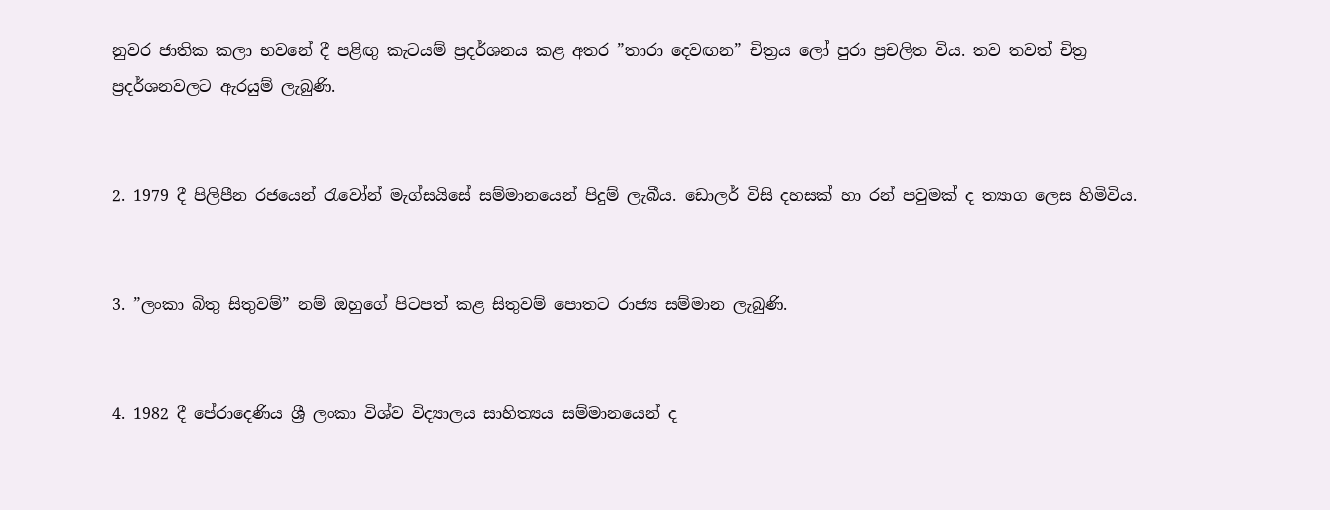නුවර ජාතික කලා භවනේ දී පළිඟු කැටයම් ප්‍රදර්ශනය කළ අතර ”තාරා දෙවඟන” චිත්‍රය ලෝ පුරා ප්‍රචලිත විය. තව තවත් චිත්‍ර ප්‍රදර්ශනවලට ඇරයුම් ලැබුණි.


2. 1979 දී පිලිපීන රජයෙන් රැවෝන් මැග්සයිසේ සම්මානයෙන් පිදුම් ලැබීය. ඩොලර් විසි දහසක් හා රන් පවුමක් ද ත්‍යාග ලෙස හිමිවිය.


3. ”ලංකා බිතු සිතුවම්” නම් ඔහුගේ පිටපත් කළ සිතුවම් පොතට රාජ්‍ය සම්මාන ලැබුණි.


4. 1982 දී පේරාදෙණිය ශ්‍රී ලංකා විශ්ව විද්‍යාලය සාහිත්‍යය සම්මානයෙන් ද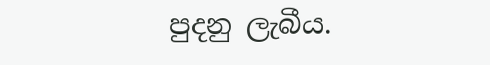පුදනු ලැබීය.